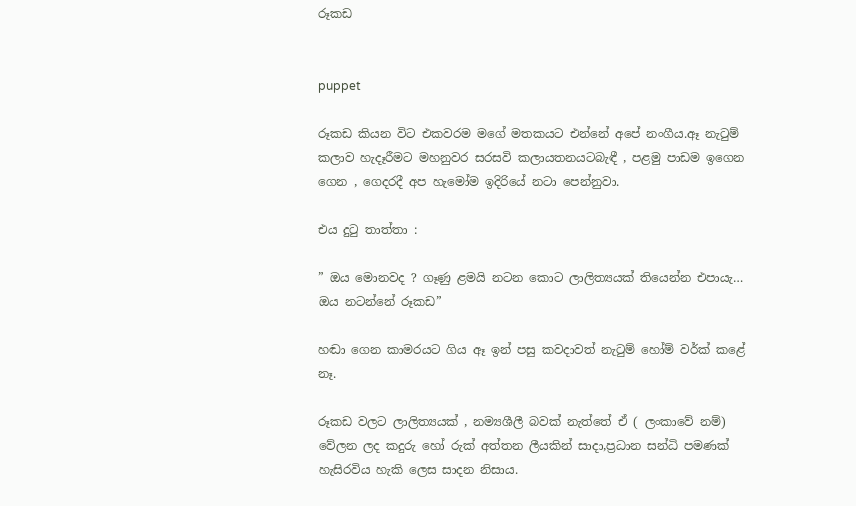රූකඩ


puppet

රූකඩ කියන විට එකවරම මගේ මතකයට එන්නේ අපේ නංගීය.ඈ නැටුම් කලාව හැදෑරීමට මහනුවර සරසවි කලායතනයටබැඳී , පළමු පාඩම ඉගෙන ගෙන , ගෙදරදී අප හැමෝම ඉදිරියේ නටා පෙන්නුවා.

එය දුටු තාත්තා :

” ඔය මොනවද ? ගෑණු ළමයි නටන කොට ලාලිත්‍යයක් තියෙන්න එපායැ… ඔය නටන්නේ රූකඩ”

හඬා ගෙන කාමරයට ගිය ඈ ඉන් පසු කවදාවත් නැටුම් හෝම් වර්ක් කළේ නෑ.

රූකඩ වලට ලාලිත්‍යයක් , නම්‍යශීලී බවක් නැත්තේ ඒ ( ලංකාවේ නම්) වේලන ලද කදුරු හෝ රුක් අත්තන ලීයකින් සාදා,ප්‍රධාන සන්ධි පමණක් හැසිරවිය හැකි ලෙස සාදන නිසාය.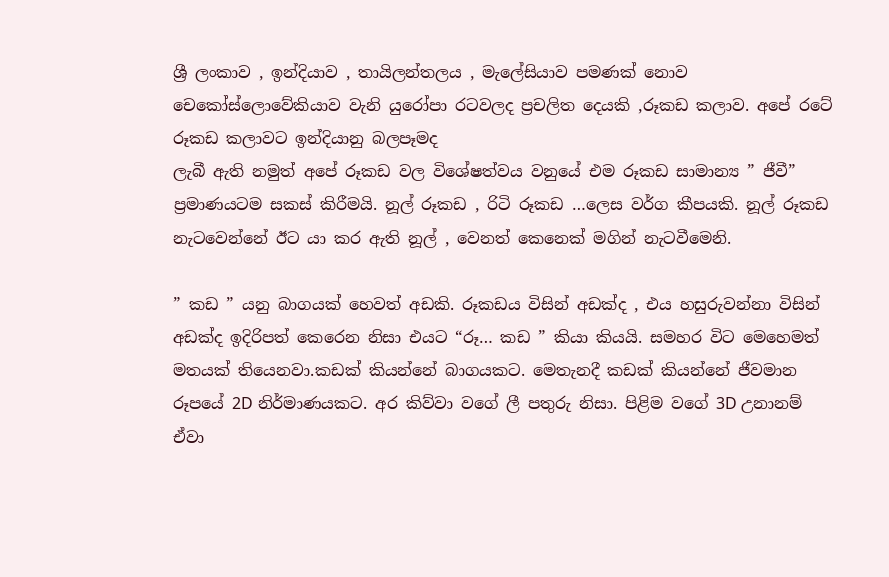ශ්‍රී ලංකාව , ඉන්දියාව , තායිලන්තලය , මැලේසියාව පමණක් නොව චෙකෝස්ලොවේකියාව වැනි යුරෝපා රටවලද ප්‍රචලිත දෙයකි ,රූකඩ කලාව. අපේ රටේ රූකඩ කලාවට ඉන්දියානු බලපෑමද
ලැබී ඇති නමුත් අපේ රූකඩ වල විශේෂත්වය වනුයේ එම රූකඩ සාමාන්‍ය ” ජීවී” ප්‍රමාණයටම සකස් කිරීමයි. නූල් රූකඩ , රිටි රූකඩ …ලෙස වර්ග කීපයකි. නූල් රූකඩ නැටවෙන්නේ ඊට යා කර ඇති නූල් , වෙනත් කෙනෙක් මගින් නැටවීමෙනි.

” කඩ ” යනු බාගයක් හෙවත් අඩකි. රූකඩය විසින් අඩක්ද , එය හසුරුවන්නා විසින් අඩක්ද ඉදිරිපත් කෙරෙන නිසා එයට “රූ… කඩ ” කියා කියයි. සමහර විට මෙහෙමත් මතයක් තියෙනවා.කඩක් කියන්නේ බාගයකට. මෙතැනදී කඩක් කියන්නේ ජීවමාන රූපයේ 2D නිර්මාණයකට. අර කිව්වා වගේ ලී පතුරු නිසා. පිළිම වගේ 3D උනානම් ඒවා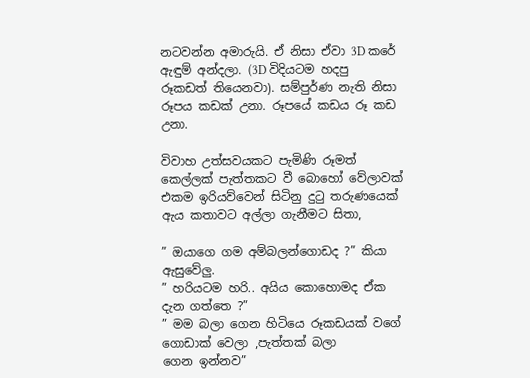නටවන්න අමාරුයි. ඒ නිසා ඒවා 3D කරේ ඇඳුම් අන්දලා. (3D විදියටම හදපු රූකඩත් තියෙනවා). සම්පුර්ණ නැති නිසා රූපය කඩක් උනා. රූපයේ කඩය රූ කඩ උනා.

විවාහ උත්සවයකට පැමිණි රූමත් කෙල්ලක් පැත්තකට වී බොහෝ වේලාවක් එකම ඉරියව්වෙන් සිටිනු දුටු තරුණයෙක් ඇය කතාවට අල්ලා ගැනීමට සිතා,

” ඔයාගෙ ගම අම්බලන්ගොඩද ?” කියා ඇසුවේලු.
” හරියටම හරි.. අයිය කොහොමද ඒක දැන ගත්තෙ ?”
” මම බලා ගෙන හිටියෙ රූකඩයක් වගේ ගොඩාක් වෙලා ,පැත්තක් බලා
ගෙන ඉන්නව”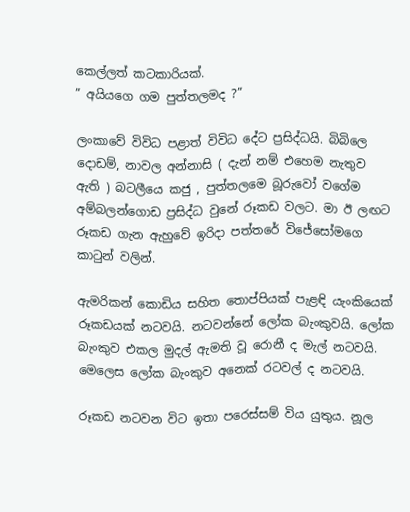කෙල්ලත් කටකාරියක්.
” අයියගෙ ගම පුත්තලමද ?”

ලංකාවේ විවිධ පළාත් විවිධ දේට ප්‍රසිද්ධයි. බිබිලෙ දොඩම්, නාවල අන්නාසි ( දැන් නම් එහෙම නැතුව ඇති ) බටලීයෙ කජු , පුත්තලමෙ බූරුවෝ වගේම අම්බලන්ගොඩ ප්‍රසිද්ධ වුනේ රූකඩ වලට. මා ඊ ලඟට රූකඩ ගැන ඇහුවේ ඉරිදා පත්තරේ විජේසෝමගෙ කාටුන් වලින්.

ඇමරිකන් කොඩිය සහිත තොප්පියක් පැළඳි යැංකියෙක් රූකඩයක් නටවයි. නටවන්නේ ලෝක බැංකුවයි. ලෝක බැංකුව එකල මුදල් ඇමති වූ රොනී ද මැල් නටවයි. මෙලෙස ලෝක බැංකුව අනෙක් රටවල් ද නටවයි.

රූකඩ නටවන විට ඉතා පරෙස්සම් විය යුතුය. නූල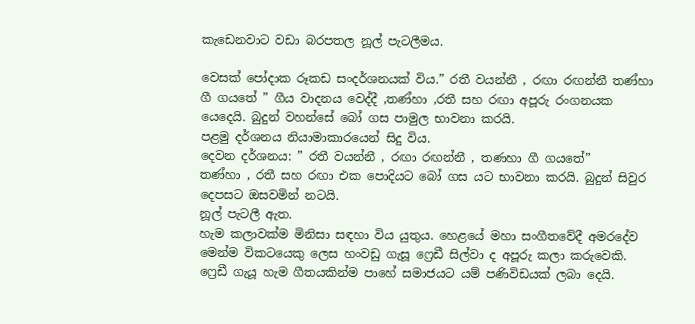කැඩෙනවාට වඩා බරපතල නූල් පැටලීමය.

වෙසක් පෝදාක රූකඩ සංදර්ශනයක් විය.” රතී වයන්නී , රඟා රඟන්නී තණ්හා ගී ගයතේ ” ගීය වාදනය වෙද්දී ,තණ්හා ,රතී සහ රඟා අපූරු රංගනයක යෙදෙයි. බුදුන් වහන්සේ බෝ ගස පාමුල භාවනා කරයි.
පළමු දර්ශනය නියාමාකාරයෙන් සිදු විය.
දෙවන දර්ශනය: ” රතී වයන්නී , රඟා රඟන්නී , තණහා ගී ගයතේ”
තණ්හා , රතී සහ රඟා එක පොදියට බෝ ගස යට භාවනා කරයි. බුදුන් සිවුර දෙපසට ඔසවමින් නටයි.
නූල් පැටලී ඇත.
හැම කලාවක්ම මිනිසා සඳහා විය යුතුය. හෙළයේ මහා සංගීතවේදී අමරදේව මෙන්ම විකටයෙකු ලෙස හංවඩු ගැසූ ෆ්‍රෙඩී සිල්වා ද අපූරු කලා කරුවෙකි. ෆ්‍රෙඩී ගැයූ හැම ගීතයකින්ම පාහේ සමාජයට යම් පණිවිඩයක් ලබා දෙයි.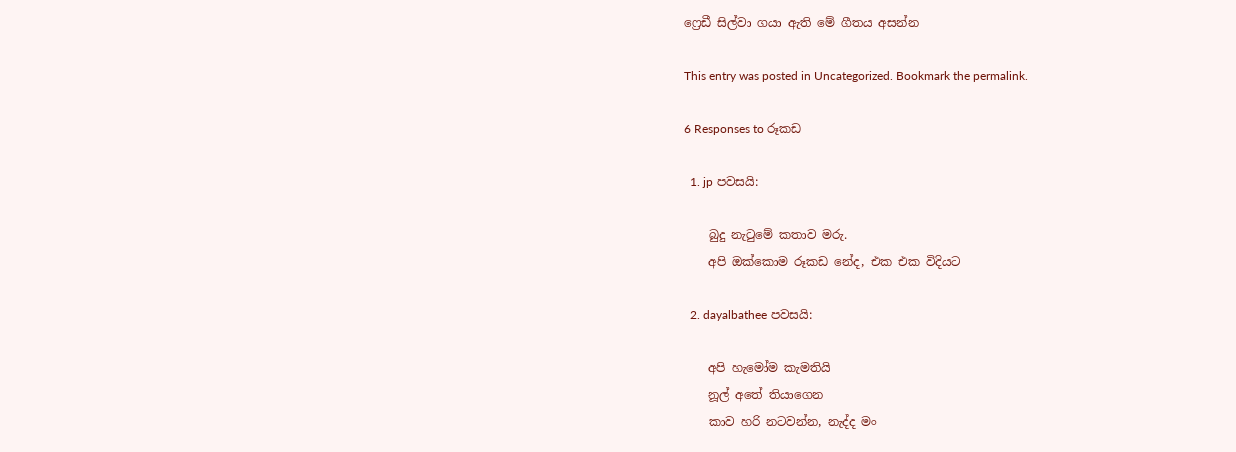ෆ්‍රෙඩී සිල්වා ගයා ඇති මේ ගීතය අසන්න

This entry was posted in Uncategorized. Bookmark the permalink.

6 Responses to රූකඩ

  1. jp පවසයි:

    බුදු නැටුමේ කතාව මරු.
    අපි ඔක්කොම රූකඩ නේද, එක එක විදියට

  2. dayalbathee පවසයි:

    අපි හැමෝම කැමතියි
    නූල් අතේ තියාගෙන
    කාව හරි නටවන්න, නැද්ද මං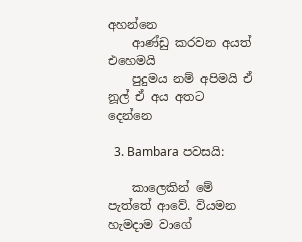අහන්නෙ
    ආණ්ඩු කරවන අයත් එහෙමයි
    පුදුමය නම් අපිමයි ඒ නූල් ඒ අය අතට දෙන්නෙ

  3. Bambara පවසයි:

    කාලෙකින් මේ පැත්තේ ආවේ. වියමන හැමදාම වාගේ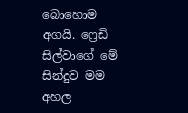බොහොම අගයි. ෆ්‍රෙඩි සිල්වාගේ මේ සින්දුව මම අහල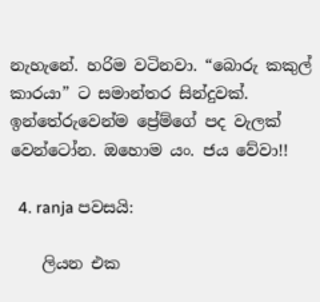නැහැනේ. හරිම වටිනවා. “බොරු කකුල් කාරයා” ට සමාන්තර සින්දුවක්. ඉන්තේරුවෙන්ම ප්‍රේම්ගේ පද වැලක් වෙන්ටෝන. ඔහොම යං. ජය වේවා!!

  4. ranja පවසයි:

    ලියන එක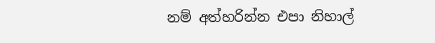නම් අත්හරින්න එපා නිහාල්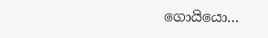ගොයියො…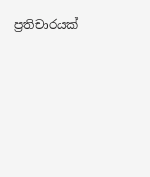ප්‍රතිචාරයක්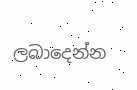ලබාදෙන්න